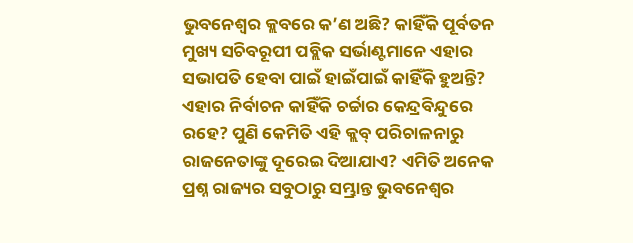ଭୁବନେଶ୍ୱର କ୍ଲବରେ କ’ଣ ଅଛି? କାହିଁକି ପୂର୍ବତନ ମୁଖ୍ୟ ସଚିବରୂପୀ ପବ୍ଲିକ ସର୍ଭାଣ୍ଟମାନେ ଏହାର ସଭାପତି ହେବା ପାଇଁ ହାଇଁପାଇଁ କାହିଁକି ହୁଅନ୍ତି? ଏହାର ନିର୍ବାଚନ କାହିଁକି ଚର୍ଚ୍ଚାର କେନ୍ଦ୍ରବିନ୍ଦୁରେ ରହେ? ପୁଣି କେମିତି ଏହି କ୍ଲବ୍ ପରିଚାଳନାରୁ ରାଜନେତାଙ୍କୁ ଦୂରେଇ ଦିଆଯାଏ? ଏମିତି ଅନେକ ପ୍ରଶ୍ନ ରାଜ୍ୟର ସବୁଠାରୁ ସମ୍ଭ୍ରାନ୍ତ ଭୁବନେଶ୍ୱର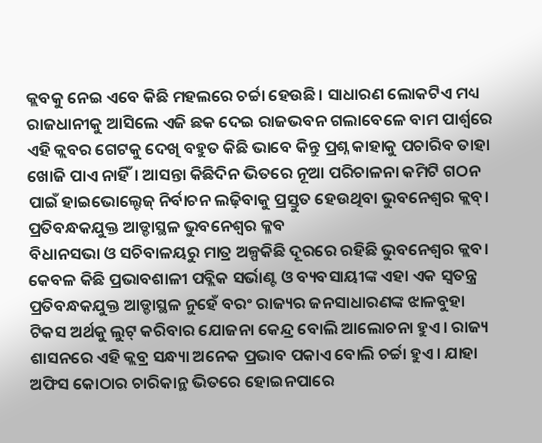କ୍ଲବକୁ ନେଇ ଏବେ କିଛି ମହଲରେ ଚର୍ଚ୍ଚା ହେଉଛି। ସାଧାରଣ ଲୋକଟିଏ ମଧ୍ୟ ରାଜଧାନୀକୁ ଆସିଲେ ଏଜି ଛକ ଦେଇ ରାଜଭବନ ଗଲାବେଳେ ବାମ ପାର୍ଶ୍ୱରେ ଏହି କ୍ଲବର ଗେଟକୁ ଦେଖି ବହୁତ କିଛି ଭାବେ କିନ୍ତୁ ପ୍ରଶ୍ନ କାହାକୁ ପଚାରିବ ତାହା ଖୋଜି ପାଏ ନାହିଁ। ଆସନ୍ତା କିଛିଦିନ ଭିତରେ ନୂଆ ପରିଚାଳନା କମିଟି ଗଠନ ପାଇଁ ହାଇଭୋଲ୍ଟେଜ୍ ନିର୍ବାଚନ ଲଢ଼ିବାକୁ ପ୍ରସ୍ତୁତ ହେଉଥିବା ଭୁବନେଶ୍ୱର କ୍ଲବ୍।
ପ୍ରତିବନ୍ଧକଯୁକ୍ତ ଆଡ୍ଡାସ୍ଥଳ ଭୁବନେଶ୍ୱର କ୍ଳବ
ବିଧାନସଭା ଓ ସଚିବାଳୟରୁ ମାତ୍ର ଅଳ୍ପକିଛି ଦୂରରେ ରହିଛି ଭୁବନେଶ୍ୱର କ୍ଲବ। କେବଳ କିଛି ପ୍ରଭାବଶାଳୀ ପବ୍ଲିକ ସର୍ଭାଣ୍ଟ ଓ ବ୍ୟବସାୟୀଙ୍କ ଏହା ଏକ ସ୍ୱତନ୍ତ୍ର ପ୍ରତିବନ୍ଧକଯୁକ୍ତ ଆଡ୍ଡାସ୍ଥଳ ନୁହେଁ ବରଂ ରାଜ୍ୟର ଜନସାଧାରଣଙ୍କ ଝାଳବୁହା ଟିକସ ଅର୍ଥକୁ ଲୁଟ୍ କରିବାର ଯୋଜନା କେନ୍ଦ୍ର ବୋଲି ଆଲୋଚନା ହୁଏ। ରାଜ୍ୟ ଶାସନରେ ଏହି କ୍ଲବ୍ର ସନ୍ଧ୍ୟା ଅନେକ ପ୍ରଭାବ ପକାଏ ବୋଲି ଚର୍ଚ୍ଚା ହୁଏ। ଯାହା ଅଫିସ କୋଠାର ଚାରିକାନ୍ଥ ଭିତରେ ହୋଇନପାରେ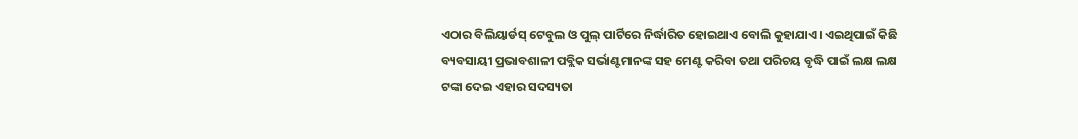ଏଠାର ବିଲିୟାର୍ଡସ୍ ଟେବୁଲ ଓ ପୁଲ୍ ପାର୍ଟିରେ ନିର୍ଦ୍ଧାରିତ ହୋଇଥାଏ ବୋଲି କୁହାଯାଏ। ଏଇଥିପାଇଁ କିଛି ବ୍ୟବସାୟୀ ପ୍ରଭାବଶାଳୀ ପବ୍ଲିକ ସର୍ଭାଣ୍ଟମାନଙ୍କ ସହ ମେଣ୍ଟ କରିବା ତଥା ପରିଚୟ ବୃଦ୍ଧି ପାଇଁ ଲକ୍ଷ ଲକ୍ଷ ଟଙ୍କା ଦେଇ ଏହାର ସଦସ୍ୟତା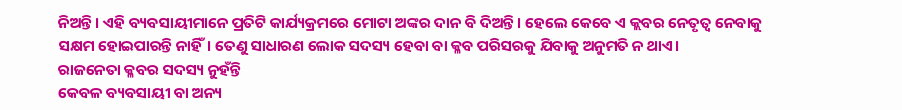ନିଅନ୍ତି। ଏହି ବ୍ୟବସାୟୀମାନେ ପ୍ରତିଟି କାର୍ଯ୍ୟକ୍ରମରେ ମୋଟା ଅଙ୍କର ଦାନ ବି ଦିଅନ୍ତି। ହେଲେ କେବେ ଏ କ୍ଲବର ନେତୃତ୍ୱ ନେବାକୁ ସକ୍ଷମ ହୋଇପାରନ୍ତି ନାହିଁ। ତେଣୁ ସାଧାରଣ ଲୋକ ସଦସ୍ୟ ହେବା ବା କ୍ଳବ ପରିସରକୁ ଯିବାକୁ ଅନୁମତି ନ ଥାଏ।
ରାଜନେତା କ୍ଳବର ସଦସ୍ୟ ନୁହଁନ୍ତି
କେବଳ ବ୍ୟବସାୟୀ ବା ଅନ୍ୟ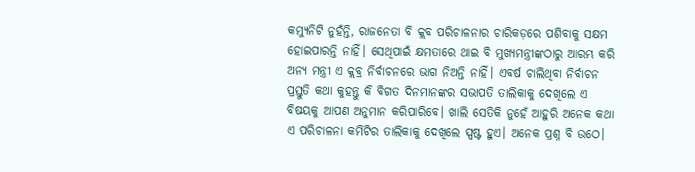କମ୍ୟୁନିଟି ନୁହଁନ୍ତି, ରାଜନେତା ବି କ୍ଲବ ପରିଚାଳନାର ଚାରିକଡ଼ରେ ପଶିବାକୁ ସକ୍ଷମ ହୋଇପାରନ୍ତି ନାହିଁ। ସେଥିପାଇଁ କ୍ଷମତାରେ ଥାଇ ବି ମୁଖ୍ୟମନ୍ତ୍ରୀଙ୍କଠାରୁ ଆରମ୍ଭ କରି ଅନ୍ୟ ମନ୍ତ୍ରୀ ଏ କ୍ଲବ୍ର ନିର୍ବାଚନରେ ଭାଗ ନିଅନ୍ତି ନାହିଁ। ଏବର୍ଷ ଚାଲିଥିବା ନିର୍ବାଚନ ପ୍ରସ୍ତୁତି କଥା କୁହନ୍ତୁ କି ବିଗତ ଦିନମାନଙ୍କର ସଭାପତି ତାଲିକାକୁ ଦେଖିଲେ ଏ ବିଷୟକୁ ଆପଣ ଅନୁମାନ କରିପାରିବେ। ଖାଲି ସେତିକି ନୁହେଁ ଆହୁରି ଅନେକ କଥା ଏ ପରିଚାଳନା କମିଟିର ତାଲିକାକୁ ଦେଖିଲେ ସ୍ପଷ୍ଟ ହୁଏ। ଅନେକ ପ୍ରଶ୍ନ ବି ଉଠେ।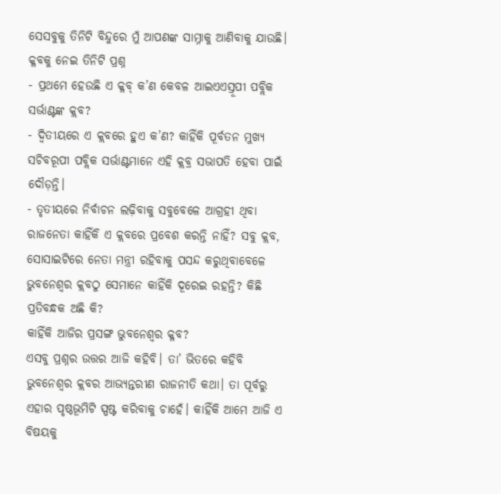ସେସବୁକୁ ତିନିଟି ବିନ୍ଦୁରେ ମୁଁ ଆପଣଙ୍କ ସାମ୍ନାକୁ ଆଣିବାକୁ ଯାଉଛି।
କ୍ଳବକୁ ନେଇ ତିନିଟି ପ୍ରଶ୍ନ
- ପ୍ରଥମେ ହେଉଛି ଏ କ୍ଳବ୍ କ’ଣ କେବଳ ଆଇଏଏସ୍ରୂପୀ ପବ୍ଲିକ ସର୍ଭାଣ୍ଟଙ୍କ କ୍ଲବ?
- ଦ୍ୱିତୀୟରେ ଏ କ୍ଲବରେ ହୁଏ କ’ଣ? କାହିଁକି ପୂର୍ବତନ ମୁଖ୍ୟ ସଚିବରୂପୀ ପବ୍ଲିକ ସର୍ଭାଣ୍ଟମାନେ ଏହି କ୍ଲବ୍ର ସଭାପତି ହେବା ପାଇଁ ଦୌଡ଼ନ୍ତି।
- ତୃତୀୟରେ ନିର୍ବାଚନ ଲଢ଼ିବାକୁ ସବୁବେଳେ ଆଗ୍ରହୀ ଥିବା ରାଜନେତା କାହିଁକି ଏ କ୍ଲବରେ ପ୍ରବେଶ କରନ୍ତି ନାହିଁ? ସବୁ କ୍ଲବ, ସୋସାଇଟିରେ ନେତା ମନ୍ତ୍ରୀ ରହିବାକୁ ପସନ୍ଦ କରୁଥିବାବେଳେ ଭୁବନେଶ୍ୱର କ୍ଲବଠୁ ସେମାନେ କାହିଁକି ଦୂରେଇ ରହନ୍ତି? କିଛି ପ୍ରତିବନ୍ଧକ ଅଛି କି?
କାହିଁକି ଆଜିର ପ୍ରସଙ୍ଗ ଭୁବନେଶ୍ୱର କ୍ଳବ?
ଏସବୁ ପ୍ରଶ୍ନର ଉତ୍ତର ଆଜି କହିବି। ତା’ ଭିତରେ କହିବି ଭୁବନେଶ୍ୱର କ୍ଲବର ଆଭ୍ୟନ୍ତରୀଣ ରାଜନୀତି କଥା। ତା ପୂର୍ବରୁ ଏହାର ପୃଷ୍ଠଭୂମିଟି ସ୍ପଷ୍ଟ କରିବାକୁ ଚାହେଁ। କାହିଁକି ଆମେ ଆଜି ଏ ବିଷୟକୁ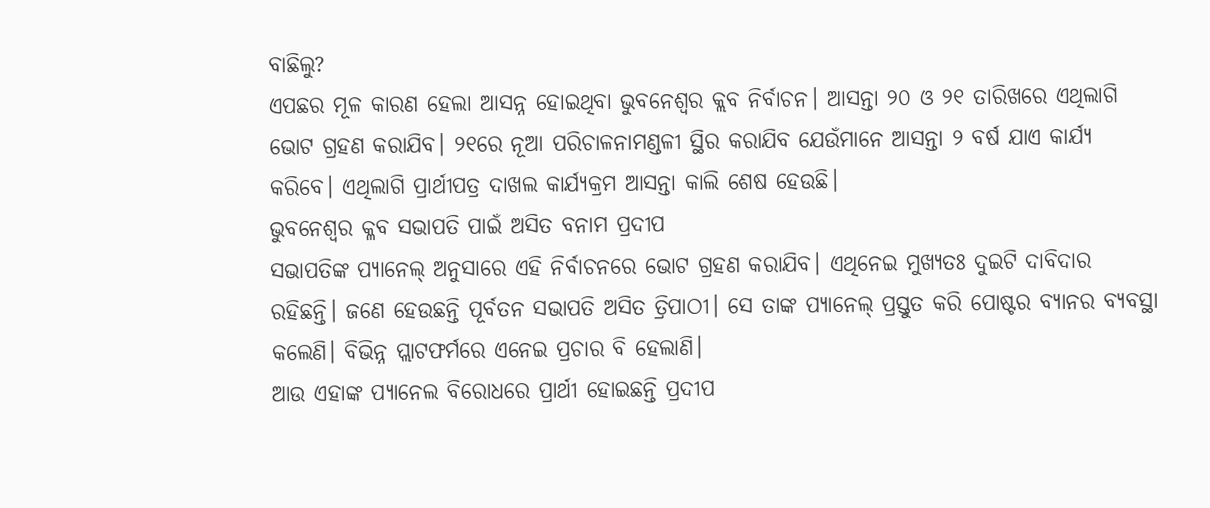ବାଛିଲୁ?
ଏପଛର ମୂଳ କାରଣ ହେଲା ଆସନ୍ନ ହୋଇଥିବା ଭୁବନେଶ୍ୱର କ୍ଲବ ନିର୍ବାଚନ। ଆସନ୍ତା ୨୦ ଓ ୨୧ ତାରିଖରେ ଏଥିଲାଗି ଭୋଟ ଗ୍ରହଣ କରାଯିବ। ୨୧ରେ ନୂଆ ପରିଚାଳନାମଣ୍ଡଳୀ ସ୍ଥିର କରାଯିବ ଯେଉଁମାନେ ଆସନ୍ତା ୨ ବର୍ଷ ଯାଏ କାର୍ଯ୍ୟ କରିବେ। ଏଥିଲାଗି ପ୍ରାର୍ଥୀପତ୍ର ଦାଖଲ କାର୍ଯ୍ୟକ୍ରମ ଆସନ୍ତା କାଲି ଶେଷ ହେଉଛି।
ଭୁବନେଶ୍ୱର କ୍ଳବ ସଭାପତି ପାଇଁ ଅସିତ ବନାମ ପ୍ରଦୀପ
ସଭାପତିଙ୍କ ପ୍ୟାନେଲ୍ ଅନୁସାରେ ଏହି ନିର୍ବାଚନରେ ଭୋଟ ଗ୍ରହଣ କରାଯିବ। ଏଥିନେଇ ମୁଖ୍ୟତଃ ଦୁଇଟି ଦାବିଦାର ରହିଛନ୍ତି। ଜଣେ ହେଉଛନ୍ତି ପୂର୍ବତନ ସଭାପତି ଅସିତ ତ୍ରିପାଠୀ। ସେ ତାଙ୍କ ପ୍ୟାନେଲ୍ ପ୍ରସ୍ତୁତ କରି ପୋଷ୍ଟର ବ୍ୟାନର ବ୍ୟବସ୍ଥା କଲେଣି। ବିଭିନ୍ନ ପ୍ଲାଟଫର୍ମରେ ଏନେଇ ପ୍ରଚାର ବି ହେଲାଣି।
ଆଉ ଏହାଙ୍କ ପ୍ୟାନେଲ ବିରୋଧରେ ପ୍ରାର୍ଥୀ ହୋଇଛନ୍ତି ପ୍ରଦୀପ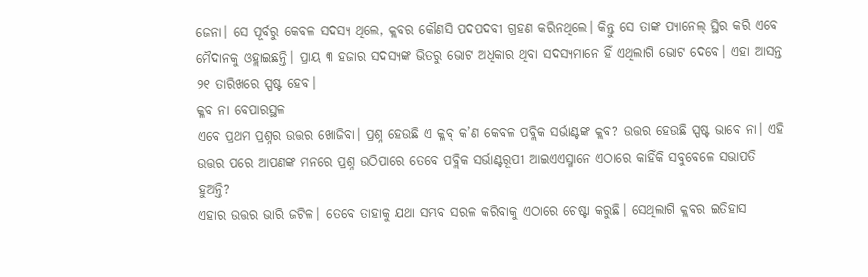ଜେନା। ସେ ପୂର୍ବରୁ କେବଳ ସଦସ୍ୟ ଥିଲେ, କ୍ଲବର କୌଣସି ପଦପଦବୀ ଗ୍ରହଣ କରିନଥିଲେ। କିନ୍ତୁ ସେ ତାଙ୍କ ପ୍ୟାନେଲ୍ ସ୍ଥିର କରି ଏବେ ମୈଦାନକୁ ଓହ୍ଲାଇଛନ୍ତି। ପ୍ରାୟ ୩ ହଜାର ସଦସ୍ୟଙ୍କ ଭିତରୁ ଭୋଟ ଅଧିକାର ଥିବା ସଦସ୍ୟମାନେ ହିଁ ଏଥିଲାଗି ଭୋଟ ଦେବେ। ଏହା ଆସନ୍ତ ୨୧ ତାରିଖରେ ସ୍ପଷ୍ଟ ହେବ।
କ୍ଳବ ନା ବେପାରସ୍ଥଳ
ଏବେ ପ୍ରଥମ ପ୍ରଶ୍ନର ଉତ୍ତର ଖୋଜିବା। ପ୍ରଶ୍ନ ହେଉଛି ଏ କ୍ଳବ୍ କ’ଣ କେବଳ ପବ୍ଲିକ ସର୍ଭାଣ୍ଟଙ୍କ କ୍ଲବ? ଉତ୍ତର ହେଉଛି ସ୍ପଷ୍ଟ ଭାବେ ନା। ଏହି ଉତ୍ତର ପରେ ଆପଣଙ୍କ ମନରେ ପ୍ରଶ୍ନ ଉଠିପାରେ ତେବେ ପବ୍ଲିକ ସର୍ଭାଣ୍ଟରୂପୀ ଆଇଏଏସ୍ମାନେ ଏଠାରେ କାହିଁକି ସବୁବେଳେ ସଭାପତି ହୁଅନ୍ତି?
ଏହାର ଉତ୍ତର ଭାରି ଜଟିଳ। ତେବେ ତାହାକୁ ଯଥା ସମ୍ଭବ ସରଳ କରିବାକୁ ଏଠାରେ ଚେଷ୍ଟା କରୁଛି। ସେଥିଲାଗି କ୍ଲବର ଇତିହାସ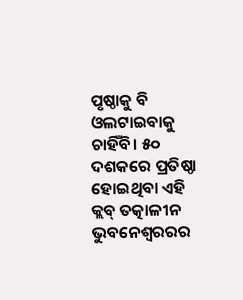ପୃଷ୍ଠାକୁ ବି ଓଲଟାଇବାକୁ ଚାହିଁବି। ୫୦ ଦଶକରେ ପ୍ରତିଷ୍ଠା ହୋଇଥିବା ଏହି କ୍ଲବ୍ ତତ୍କାଳୀନ ଭୁବନେଶ୍ୱରରର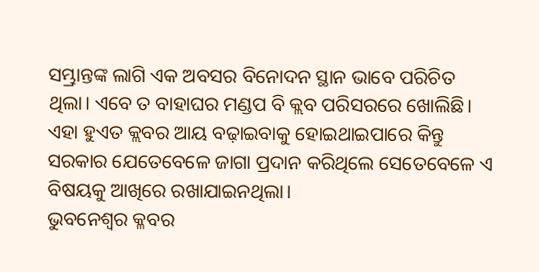ସମ୍ଭ୍ରାନ୍ତଙ୍କ ଲାଗି ଏକ ଅବସର ବିନୋଦନ ସ୍ଥାନ ଭାବେ ପରିଚିତ ଥିଲା। ଏବେ ତ ବାହାଘର ମଣ୍ଡପ ବି କ୍ଲବ ପରିସରରେ ଖୋଲିଛି। ଏହା ହୁଏତ କ୍ଲବର ଆୟ ବଢ଼ାଇବାକୁ ହୋଇଥାଇପାରେ କିନ୍ତୁ ସରକାର ଯେତେବେଳେ ଜାଗା ପ୍ରଦାନ କରିଥିଲେ ସେତେବେଳେ ଏ ବିଷୟକୁ ଆଖିରେ ରଖାଯାଇନଥିଲା।
ଭୁବନେଶ୍ୱର କ୍ଳବର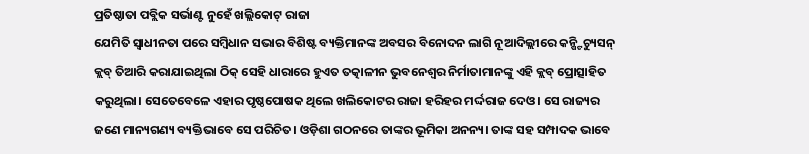ପ୍ରତିଷ୍ଠାତା ପବ୍ଲିକ ସର୍ଭାଣ୍ଟ ନୁହେଁ ଖଲ୍ଲିକୋଟ୍ ରାଜା
ଯେମିତି ସ୍ୱାଧୀନତା ପରେ ସମ୍ବିଧାନ ସଭାର ବିଶିଷ୍ଟ ବ୍ୟକ୍ତିମାନଙ୍କ ଅବସର ବିନୋଦନ ଲାଗି ନୂଆଦିଲ୍ଲୀରେ କନ୍ଷ୍ଟିଚ୍ୟୁସନ୍ କ୍ଲବ୍ ତିଆରି କରାଯାଇଥିଲା ଠିକ୍ ସେହି ଧାରାରେ ହୁଏତ ତତ୍କାଳୀନ ଭୁବନେଶ୍ୱର ନିର୍ମାତାମାନଙ୍କୁ ଏହି କ୍ଲବ୍ ପ୍ରୋତ୍ସାହିତ କରୁଥିଲା। ସେତେବେଳେ ଏହାର ପୃଷ୍ଠପୋଷକ ଥିଲେ ଖଲିକୋଟର ରାଜା ହରିହର ମର୍ଦ୍ଦରାଜ ଦେଓ। ସେ ରାଜ୍ୟର ଜଣେ ମାନ୍ୟଗଣ୍ୟ ବ୍ୟକ୍ତିଭାବେ ସେ ପରିଚିତ। ଓଡ଼ିଶା ଗଠନରେ ତାଙ୍କର ଭୂମିକା ଅନନ୍ୟ। ତାଙ୍କ ସହ ସମ୍ପାଦକ ଭାବେ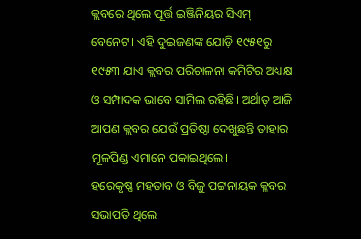କ୍ଲବରେ ଥିଲେ ପୂର୍ତ୍ତ ଇଞ୍ଜିନିୟର ସିଏମ୍ ବେନେଟ। ଏହି ଦୁଇଜଣଙ୍କ ଯୋଡ଼ି ୧୯୫୧ରୁ ୧୯୫୩ ଯାଏ କ୍ଲବର ପରିଚାଳନା କମିଟିର ଅଧ୍ୟକ୍ଷ ଓ ସମ୍ପାଦକ ଭାବେ ସାମିଲ ରହିଛି। ଅର୍ଥାତ୍ ଆଜି ଆପଣ କ୍ଲବର ଯେଉଁ ପ୍ରତିଷ୍ଠା ଦେଖୁଛନ୍ତି ତାହାର ମୂଳପିଣ୍ଡ ଏମାନେ ପକାଇଥିଲେ।
ହରେକୃଷ୍ଣ ମହତାବ ଓ ବିଜୁ ପଟ୍ଟନାୟକ କ୍ଳବର ସଭାପତି ଥିଲେ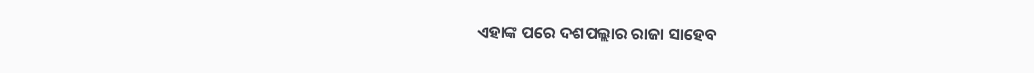ଏହାଙ୍କ ପରେ ଦଶପଲ୍ଲାର ରାଜା ସାହେବ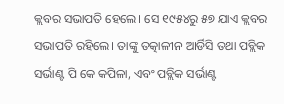କ୍ଲବର ସଭାପତି ହେଲେ। ସେ ୧୯୫୪ରୁ ୫୭ ଯାଏ କ୍ଲବର ସଭାପତି ରହିଲେ। ତାଙ୍କୁ ତତ୍କାଳୀନ ଆର୍ଡିସି ତଥା ପବ୍ଲିକ ସର୍ଭାଣ୍ଟ ପି କେ କପିଳା, ଏବଂ ପବ୍ଲିକ ସର୍ଭାଣ୍ଟ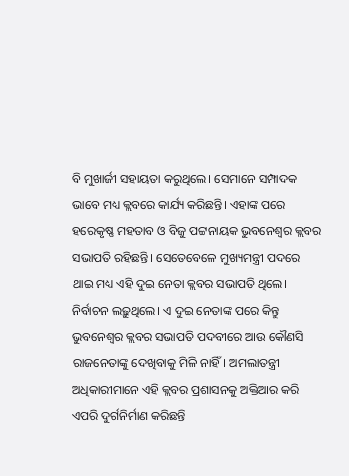ବି ମୁଖାର୍ଜୀ ସହାୟତା କରୁଥିଲେ। ସେମାନେ ସମ୍ପାଦକ ଭାବେ ମଧ୍ୟ କ୍ଲବରେ କାର୍ଯ୍ୟ କରିଛନ୍ତି। ଏହାଙ୍କ ପରେ ହରେକୃଷ୍ଣ ମହତାବ ଓ ବିଜୁ ପଟ୍ଟନାୟକ ଭୁବନେଶ୍ୱର କ୍ଲବର ସଭାପତି ରହିଛନ୍ତି। ସେତେବେଳେ ମୁଖ୍ୟମନ୍ତ୍ରୀ ପଦରେ ଥାଇ ମଧ୍ୟ ଏହି ଦୁଇ ନେତା କ୍ଲବର ସଭାପତି ଥିଲେ। ନିର୍ବାଚନ ଲଢ଼ୁଥିଲେ। ଏ ଦୁଇ ନେତାଙ୍କ ପରେ କିନ୍ତୁ ଭୁବନେଶ୍ୱର କ୍ଲବର ସଭାପତି ପଦବୀରେ ଆଉ କୌଣସି ରାଜନେତାଙ୍କୁ ଦେଖିବାକୁ ମିଳି ନାହିଁ। ଅମଲାତନ୍ତ୍ରୀ ଅଧିକାରୀମାନେ ଏହି କ୍ଲବର ପ୍ରଶାସନକୁ ଅକ୍ତିଆର କରି ଏପରି ଦୁର୍ଗନିର୍ମାଣ କରିଛନ୍ତି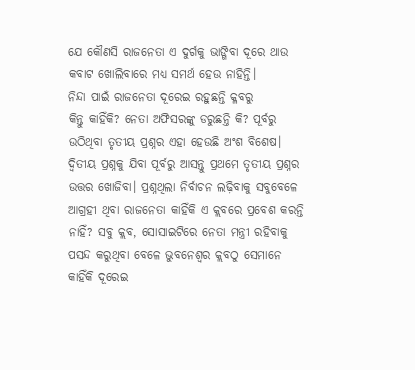ଯେ କୌଣସି ରାଜନେତା ଏ ଦୁର୍ଗକୁ ଭାଙ୍ଗିବା ଦୂରେ ଥାଉ କବାଟ ଖୋଲିବାରେ ମଧ୍ୟ ସମର୍ଥ ହେଉ ନାହିନ୍ତି।
ନିନ୍ଦା ପାଇଁ ରାଜନେତା ଦୂରେଇ ରହୁଛନ୍ତି କ୍ଳବରୁ
କିନ୍ତୁ କାହିଁକି? ନେତା ଅଫିସରଙ୍କୁ ଡରୁଛନ୍ତି କି? ପୂର୍ବରୁ ଉଠିଥିବା ତୃତୀୟ ପ୍ରଶ୍ନର ଏହା ହେଉଛି ଅଂଶ ବିଶେଷ। ଦ୍ୱିତୀୟ ପ୍ରଶ୍ନକୁ ଯିବା ପୂର୍ବରୁ ଆସନ୍ତୁ ପ୍ରଥମେ ତୃତୀୟ ପ୍ରଶ୍ନର ଉତ୍ତର ଖୋଜିବା। ପ୍ରଶ୍ନଥିଲା ନିର୍ବାଚନ ଲଢ଼ିବାକୁ ସବୁବେଳେ ଆଗ୍ରହୀ ଥିବା ରାଜନେତା କାହିଁକି ଏ କ୍ଲବରେ ପ୍ରବେଶ କରନ୍ତି ନାହିଁ? ସବୁ କ୍ଲବ, ସୋସାଇଟିରେ ନେତା ମନ୍ତ୍ରୀ ରହିବାକୁ ପସନ୍ଦ କରୁଥିବା ବେଳେ ଭୁବନେଶ୍ୱର କ୍ଲବଠୁ ସେମାନେ କାହିଁକି ଦୂରେଇ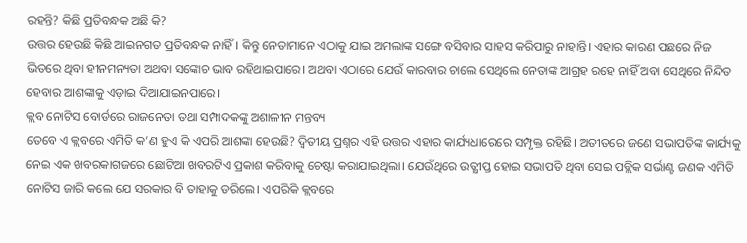ରହନ୍ତି? କିଛି ପ୍ରତିବନ୍ଧକ ଅଛି କି?
ଉତ୍ତର ହେଉଛି କିଛି ଆଇନଗତ ପ୍ରତିବନ୍ଧକ ନାହିଁ। କିନ୍ତୁ ନେତାମାନେ ଏଠାକୁ ଯାଇ ଅମଲାଙ୍କ ସଙ୍ଗେ ବସିବାର ସାହସ କରିପାରୁ ନାହାନ୍ତି। ଏହାର କାରଣ ପଛରେ ନିଜ ଭିତରେ ଥିବା ହୀନମନ୍ୟତା ଅଥବା ସଙ୍କୋଚ ଭାବ ରହିଥାଇପାରେ। ଅଥବା ଏଠାରେ ଯେଉଁ କାରବାର ଚାଲେ ସେଥିଲେ ନେତାଙ୍କ ଆଗ୍ରହ ରହେ ନାହିଁ ଅବା ସେଥିରେ ନିନ୍ଦିତ ହେବାର ଆଶଙ୍କାକୁ ଏଡ଼ାଇ ଦିଆଯାଇନପାରେ।
କ୍ଲବ ନୋଟିସ ବୋର୍ଡରେ ରାଜନେତା ତଥା ସମ୍ପାଦକଙ୍କୁ ଅଶାଳୀନ ମନ୍ତବ୍ୟ
ତେବେ ଏ କ୍ଲବରେ ଏମିତି କ’ଣ ହୁଏ କି ଏପରି ଆଶଙ୍କା ହେଉଛି? ଦ୍ୱିତୀୟ ପ୍ରଶ୍ନର ଏହି ଉତ୍ତର ଏହାର କାର୍ଯ୍ୟଧାରେରେ ସମ୍ପୃକ୍ତ ରହିଛି। ଅତୀତରେ ଜଣେ ସଭାପତିଙ୍କ କାର୍ଯ୍ୟକୁ ନେଇ ଏକ ଖବରକାଗଜରେ ଛୋଟିଆ ଖବରଟିଏ ପ୍ରକାଶ କରିବାକୁ ଚେଷ୍ଟା କରାଯାଇଥିଲା। ଯେଉଁଥିରେ ଉତ୍କ୍ଷୀପ୍ତ ହୋଇ ସଭାପତି ଥିବା ସେଇ ପବ୍ଲିକ ସର୍ଭାଣ୍ଟ ଜଣକ ଏମିତି ନୋଟିସ ଜାରି କଲେ ଯେ ସରକାର ବି ତାହାକୁ ଡରିଲେ। ଏପରିକି କ୍ଲବରେ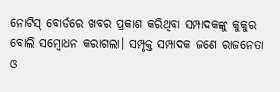ନୋଟିସ୍ ବୋର୍ଡରେ ଖବର ପ୍ରକାଶ କରିଥିବା ସମ୍ପାଦକଙ୍କୁ କୁକୁର ବୋଲି ସମ୍ବୋଧନ କରାଗଲା। ସମ୍ପୃକ୍ତ ସମ୍ପାଦକ ଜଣେ ରାଜନେତା ଓ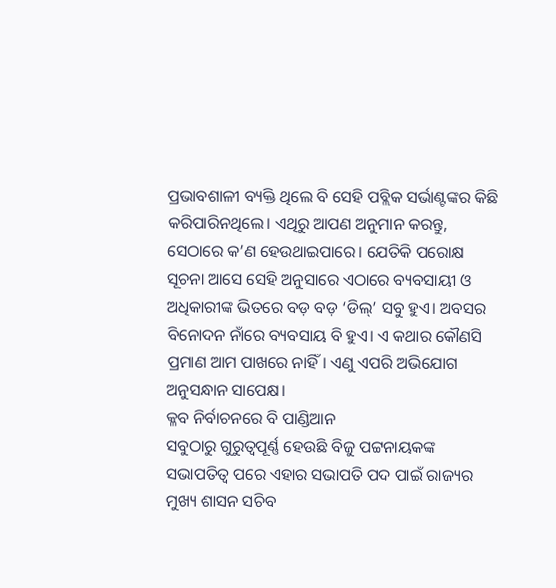ପ୍ରଭାବଶାଳୀ ବ୍ୟକ୍ତି ଥିଲେ ବି ସେହି ପବ୍ଲିକ ସର୍ଭାଣ୍ଟଙ୍କର କିଛି କରିପାରିନଥିଲେ। ଏଥିରୁ ଆପଣ ଅନୁମାନ କରନ୍ତୁ, ସେଠାରେ କ’ଣ ହେଉଥାଇପାରେ। ଯେତିକି ପରୋକ୍ଷ ସୂଚନା ଆସେ ସେହି ଅନୁସାରେ ଏଠାରେ ବ୍ୟବସାୟୀ ଓ ଅଧିକାରୀଙ୍କ ଭିତରେ ବଡ଼ ବଡ଼ ‘ଡିଲ୍’ ସବୁ ହୁଏ। ଅବସର ବିନୋଦନ ନାଁରେ ବ୍ୟବସାୟ ବି ହୁଏ। ଏ କଥାର କୌଣସି ପ୍ରମାଣ ଆମ ପାଖରେ ନାହିଁ। ଏଣୁ ଏପରି ଅଭିଯୋଗ ଅନୁସନ୍ଧାନ ସାପେକ୍ଷ।
କ୍ଳବ ନିର୍ବାଚନରେ ବି ପାଣ୍ଡିଆନ
ସବୁଠାରୁ ଗୁରୁତ୍ୱପୂର୍ଣ୍ଣ ହେଉଛି ବିଜୁ ପଟ୍ଟନାୟକଙ୍କ ସଭାପତିତ୍ୱ ପରେ ଏହାର ସଭାପତି ପଦ ପାଇଁ ରାଜ୍ୟର ମୁଖ୍ୟ ଶାସନ ସଚିବ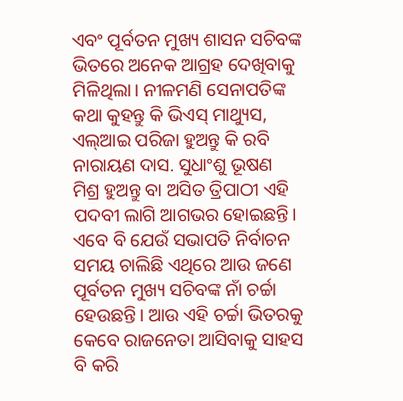ଏବଂ ପୂର୍ବତନ ମୁଖ୍ୟ ଶାସନ ସଚିବଙ୍କ ଭିତରେ ଅନେକ ଆଗ୍ରହ ଦେଖିବାକୁ ମିଳିଥିଲା। ନୀଳମଣି ସେନାପତିଙ୍କ କଥା କୁହନ୍ତୁ କି ଭିଏସ୍ ମାଥ୍ୟୁସ, ଏଲ୍ଆଇ ପରିଜା ହୁଅନ୍ତୁ କି ରବି ନାରାୟଣ ଦାସ. ସୁଧାଂଶୁ ଭୂଷଣ ମିଶ୍ର ହୁଅନ୍ତୁ ବା ଅସିତ ତ୍ରିପାଠୀ ଏହି ପଦବୀ ଲାଗି ଆଗଭର ହୋଇଛନ୍ତି। ଏବେ ବି ଯେଉଁ ସଭାପତି ନିର୍ବାଚନ ସମୟ ଚାଲିଛି ଏଥିରେ ଆଉ ଜଣେ ପୂର୍ବତନ ମୁଖ୍ୟ ସଚିବଙ୍କ ନାଁ ଚର୍ଚ୍ଚା ହେଉଛନ୍ତି। ଆଉ ଏହି ଚର୍ଚ୍ଚା ଭିତରକୁ କେବେ ରାଜନେତା ଆସିବାକୁ ସାହସ ବି କରି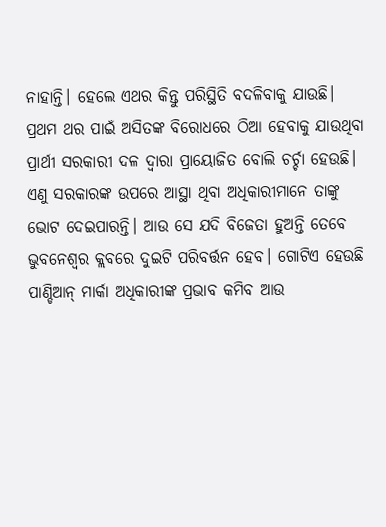ନାହାନ୍ତି। ହେଲେ ଏଥର କିନ୍ତୁ ପରିସ୍ଥିତି ବଦଳିବାକୁ ଯାଉଛି। ପ୍ରଥମ ଥର ପାଇଁ ଅସିତଙ୍କ ବିରୋଧରେ ଠିଆ ହେବାକୁ ଯାଉଥିବା ପ୍ରାର୍ଥୀ ସରକାରୀ ଦଳ ଦ୍ୱାରା ପ୍ରାୟୋଜିତ ବୋଲି ଚର୍ଚ୍ଚା ହେଉଛି। ଏଣୁ ସରକାରଙ୍କ ଉପରେ ଆସ୍ଥା ଥିବା ଅଧିକାରୀମାନେ ତାଙ୍କୁ ଭୋଟ ଦେଇପାରନ୍ତି। ଆଉ ସେ ଯଦି ବିଜେତା ହୁଅନ୍ତି ତେବେ ଭୁବନେଶ୍ୱର କ୍ଲବରେ ଦୁଇଟି ପରିବର୍ତ୍ତନ ହେବ। ଗୋଟିଏ ହେଉଛି ପାଣ୍ଡିଆନ୍ ମାର୍କା ଅଧିକାରୀଙ୍କ ପ୍ରଭାବ କମିବ ଆଉ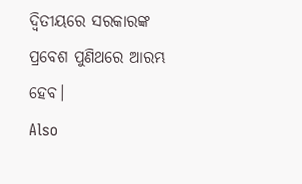ଦ୍ୱିତୀୟରେ ସରକାରଙ୍କ ପ୍ରବେଶ ପୁଣିଥରେ ଆରମ୍ଭ ହେବ।
Also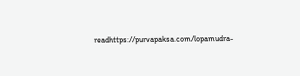readhttps://purvapaksa.com/lopamudra-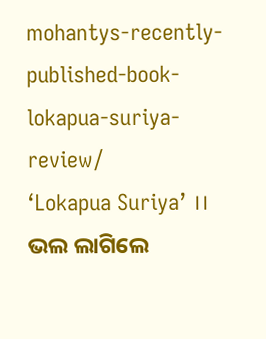mohantys-recently-published-book-lokapua-suriya-review/
‘Lokapua Suriya’ ।। ଭଲ ଲାଗିଲେ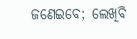ଜଣେଇବେ; ଲେଖିବି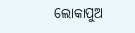ଲୋକାପୁଅ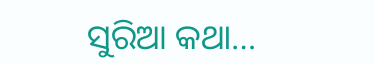ସୁରିଆ କଥା…